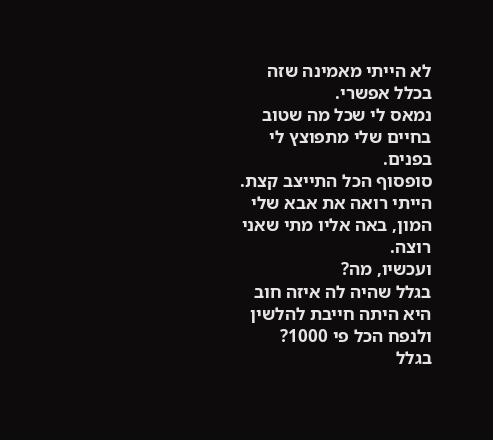לא הייתי מאמינה שזה בכלל אפשרי.
נמאס לי שכל מה שטוב בחיים שלי מתפוצץ לי בפנים.
סופסוף הכל התייצב קצת.
הייתי רואה את אבא שלי המון, באה אליו מתי שאני רוצה.
ועכשיו, מה?
בגלל שהיה לה איזה חוב היא היתה חייבת להלשין ולנפח הכל פי 1000?
בגלל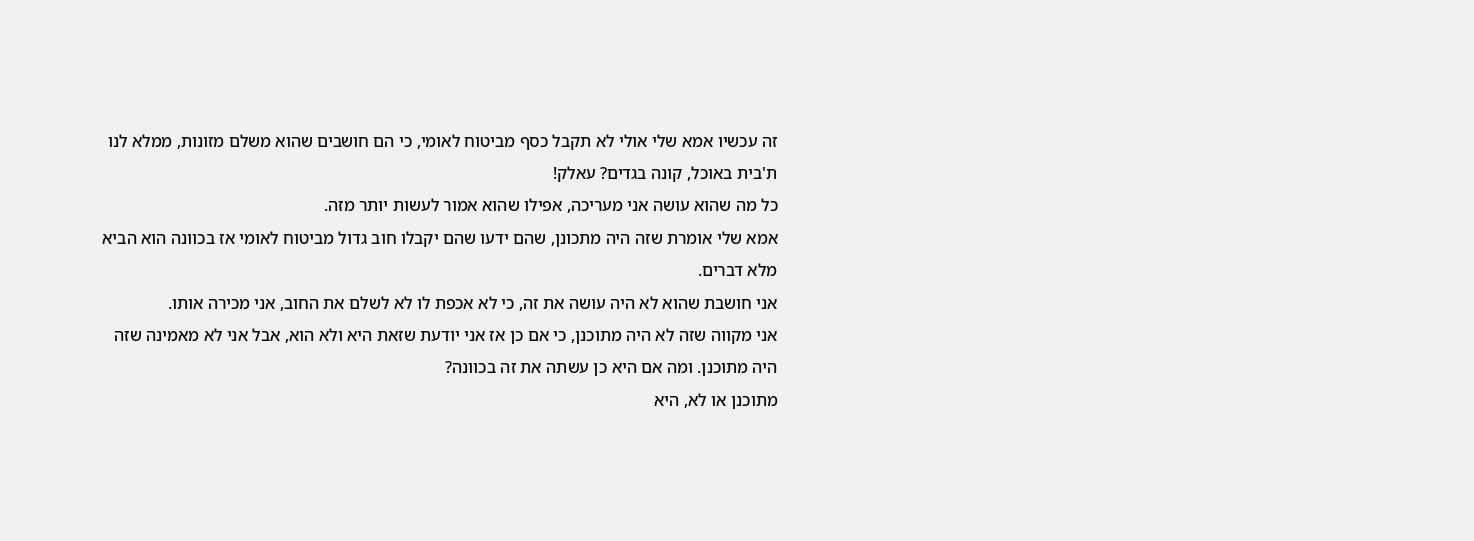זה עכשיו אמא שלי אולי לא תקבל כסף מביטוח לאומי, כי הם חושבים שהוא משלם מזונות, ממלא לנו ת'בית באוכל, קונה בגדים? עאלק!
כל מה שהוא עושה אני מעריכה, אפילו שהוא אמור לעשות יותר מזה.
אמא שלי אומרת שזה היה מתכונן, שהם ידעו שהם יקבלו חוב גדול מביטוח לאומי אז בכוונה הוא הביא מלא דברים.
אני חושבת שהוא לא היה עושה את זה, כי לא אכפת לו לא לשלם את החוב, אני מכירה אותו.
אני מקווה שזה לא היה מתוכנן, כי אם כן אז אני יודעת שזאת היא ולא הוא, אבל אני לא מאמינה שזה היה מתוכנן. ומה אם היא כן עשתה את זה בכוונה?
מתוכנן או לא, היא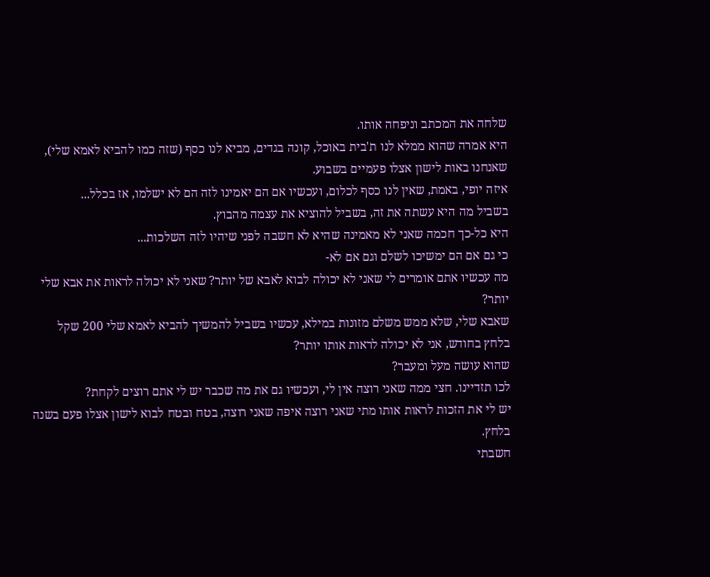שלחה את המכתב וניפחה אותו.
היא אמרה שהוא ממלא לנו ת'בית באוכל, קונה בגדים, מביא לנו כסף (שזה כמו להביא לאמא שלי), שאנחנו באות לישון אצלו פעמיים בשבוע.
איזה יופי, באמת, שאין לנו כסף לכלום, ועכשיו אם הם יאמינו לזה הם לא ישלמו, אז בכלל...
בשביל מה היא עשתה את זה, בשביל להוציא את עצמה מהבוץ.
היא כל-כך חכמה שאני לא מאמינה שהיא לא חשבה לפני שיהיו לזה השלכות...
כי גם אם הם ימשיכו לשלם וגם אם לא-
מה עכשיו אתם אומרים לי שאני לא יכולה לבוא לאבא של יותר? שאני לא יכולה לראות את אבא שלי יותר?
שאבא שלי, שלא ממש משלם מזונות במילא, עכשיו בשביל להמשיך להביא לאמא שלי 200 שקל בלחץ בחודש, אני לא יכולה לראות אותו יותר?
שהוא עושה מעל ומעבר?
לכו תזדיינו. חצי ממה שאני רוצה אין לי, ועכשיו גם את מה שכבר יש לי אתם רוצים לקחת?
יש לי את הזכות לראות אותו מתי שאני רוצה איפה שאני רוצה, בטח ובטח לבוא לישון אצלו פעם בשנה בלחץ.
חשבתי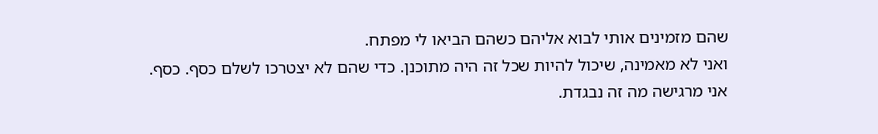שהם מזמינים אותי לבוא אליהם כשהם הביאו לי מפתח.
ואני לא מאמינה, שיכול להיות שכל זה היה מתוכנן. כדי שהם לא יצטרכו לשלם כסף. כסף.
אני מרגישה מה זה נבגדת.